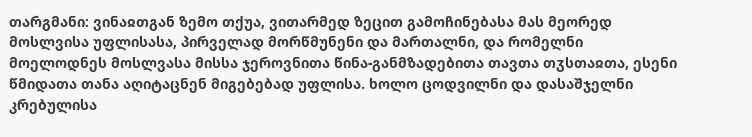თარგმანი: ვინაჲთგან ზემო თქუა, ვითარმედ ზეცით გამოჩინებასა მას მეორედ მოსლვისა უფლისასა, პირველად მორწმუნენი და მართალნი, და რომელნი მოელოდნეს მოსლვასა მისსა ჯეროვნითა წინა-განმზადებითა თავთა თჳსთაჲთა, ესენი წმიდათა თანა აღიტაცნენ მიგებებად უფლისა. ხოლო ცოდვილნი და დასაშჯელნი კრებულისა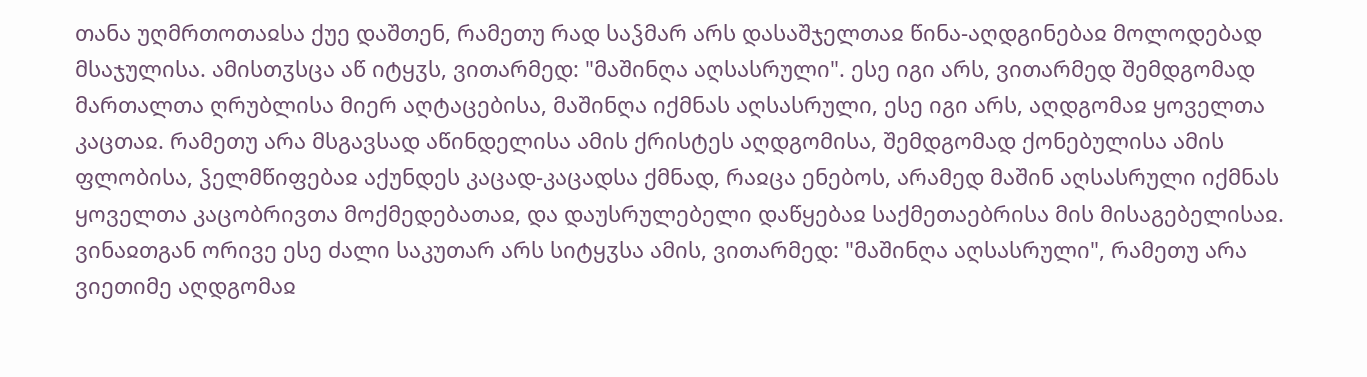თანა უღმრთოთაჲსა ქუე დაშთენ, რამეთუ რად საჴმარ არს დასაშჯელთაჲ წინა-აღდგინებაჲ მოლოდებად მსაჯულისა. ამისთჳსცა აწ იტყჳს, ვითარმედ: "მაშინღა აღსასრული". ესე იგი არს, ვითარმედ შემდგომად მართალთა ღრუბლისა მიერ აღტაცებისა, მაშინღა იქმნას აღსასრული, ესე იგი არს, აღდგომაჲ ყოველთა კაცთაჲ. რამეთუ არა მსგავსად აწინდელისა ამის ქრისტეს აღდგომისა, შემდგომად ქონებულისა ამის ფლობისა, ჴელმწიფებაჲ აქუნდეს კაცად-კაცადსა ქმნად, რაჲცა ენებოს, არამედ მაშინ აღსასრული იქმნას ყოველთა კაცობრივთა მოქმედებათაჲ, და დაუსრულებელი დაწყებაჲ საქმეთაებრისა მის მისაგებელისაჲ. ვინაჲთგან ორივე ესე ძალი საკუთარ არს სიტყჳსა ამის, ვითარმედ: "მაშინღა აღსასრული", რამეთუ არა ვიეთიმე აღდგომაჲ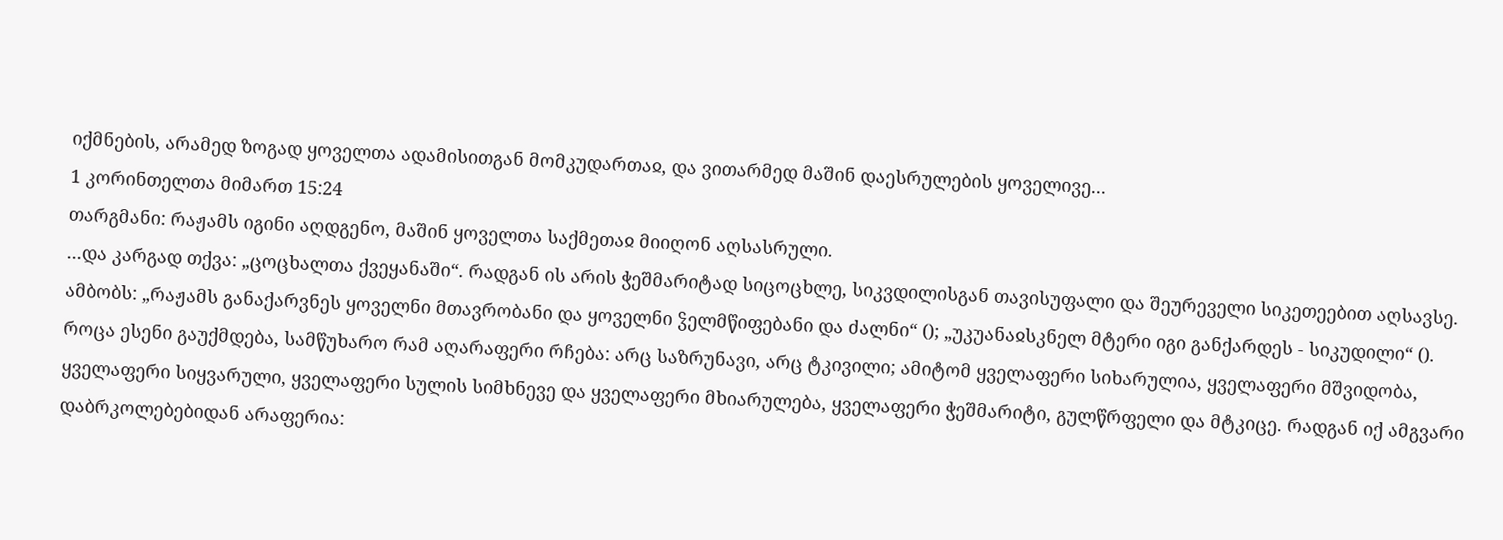იქმნების, არამედ ზოგად ყოველთა ადამისითგან მომკუდართაჲ, და ვითარმედ მაშინ დაესრულების ყოველივე...
1 კორინთელთა მიმართ 15:24
თარგმანი: რაჟამს იგინი აღდგენო, მაშინ ყოველთა საქმეთაჲ მიიღონ აღსასრული.
...და კარგად თქვა: „ცოცხალთა ქვეყანაში“. რადგან ის არის ჭეშმარიტად სიცოცხლე, სიკვდილისგან თავისუფალი და შეურეველი სიკეთეებით აღსავსე. ამბობს: „რაჟამს განაქარვნეს ყოველნი მთავრობანი და ყოველნი ჴელმწიფებანი და ძალნი“ (); „უკუანაჲსკნელ მტერი იგი განქარდეს - სიკუდილი“ (). როცა ესენი გაუქმდება, სამწუხარო რამ აღარაფერი რჩება: არც საზრუნავი, არც ტკივილი; ამიტომ ყველაფერი სიხარულია, ყველაფერი მშვიდობა, ყველაფერი სიყვარული, ყველაფერი სულის სიმხნევე და ყველაფერი მხიარულება, ყველაფერი ჭეშმარიტი, გულწრფელი და მტკიცე. რადგან იქ ამგვარი დაბრკოლებებიდან არაფერია: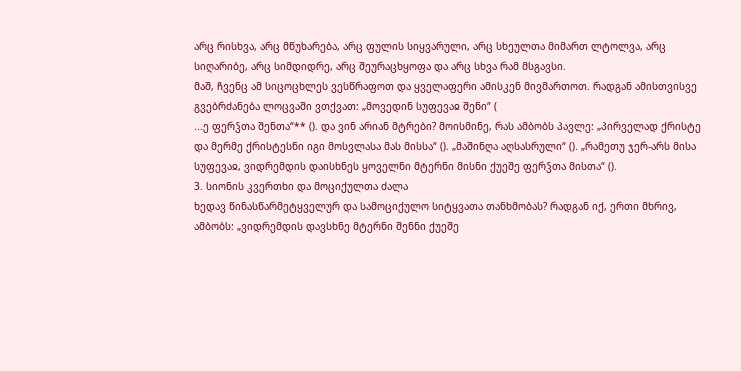არც რისხვა, არც მწუხარება, არც ფულის სიყვარული, არც სხეულთა მიმართ ლტოლვა, არც სიღარიბე, არც სიმდიდრე, არც შეურაცხყოფა და არც სხვა რამ მსგავსი.
მაშ, ჩვენც ამ სიცოცხლეს ვესწრაფოთ და ყველაფერი ამისკენ მივმართოთ. რადგან ამისთვისვე გვებრძანება ლოცვაში ვთქვათ: „მოვედინ სუფევაჲ შენი“ (
...ე ფერჴთა შენთა“** (). და ვინ არიან მტრები? მოისმინე, რას ამბობს პავლე: „პირველად ქრისტე და მერმე ქრისტესნი იგი მოსვლასა მას მისსა“ (). „მაშინღა აღსასრული“ (). „რამეთუ ჯერ-არს მისა სუფევაჲ, ვიდრემდის დაისხნეს ყოველნი მტერნი მისნი ქუეშე ფერჴთა მისთა“ ().
3. სიონის კვერთხი და მოციქულთა ძალა
ხედავ წინასწარმეტყველურ და სამოციქულო სიტყვათა თანხმობას? რადგან იქ, ერთი მხრივ, ამბობს: „ვიდრემდის დავსხნე მტერნი შენნი ქუეშე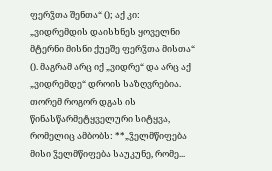ფერჴთა შენთა“ (); აქ კი: „ვიდრემდის დაისხნეს ყოველნი მტერნი მისნი ქუეშე ფერჴთა მისთა“ (). მაგრამ არც იქ „ვიდრე“ და არც აქ „ვიდრემდე“ დროის საზღვრებია. თორემ როგორ დგას ის წინასწარმეტყველური სიტყვა, რომელიც ამბობს: **„ჴელმწიფება მისი ჴელმწიფება საუკუნე, რომე...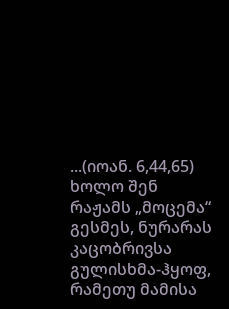...(იოან. 6,44,65) ხოლო შენ რაჟამს „მოცემა“ გესმეს, ნურარას კაცობრივსა გულისხმა-ჰყოფ, რამეთუ მამისა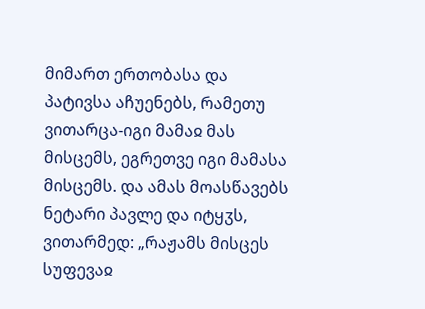მიმართ ერთობასა და პატივსა აჩუენებს, რამეთუ ვითარცა-იგი მამაჲ მას მისცემს, ეგრეთვე იგი მამასა მისცემს. და ამას მოასწავებს ნეტარი პავლე და იტყჳს, ვითარმედ: „რაჟამს მისცეს სუფევაჲ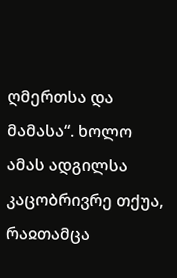ღმერთსა და მამასა“. ხოლო ამას ადგილსა კაცობრივრე თქუა, რაჲთამცა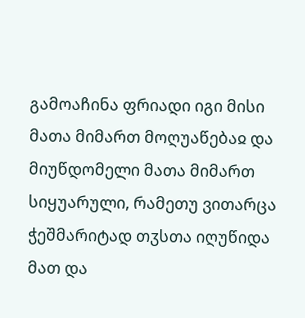გამოაჩინა ფრიადი იგი მისი მათა მიმართ მოღუაწებაჲ და მიუწდომელი მათა მიმართ სიყუარული, რამეთუ ვითარცა ჭეშმარიტად თჳსთა იღუწიდა მათ და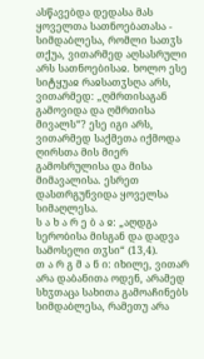ასწავებდა დედასა მას ყოველთა სათნოებათასა - სიმდაბლესა, რომლი სათჳს თქუა, ვითარმედ აღსასრული არს სათნოებისაჲ. ხოლო ესე სიტყუაჲ რაჲსათჳსღა არს, ვითარმედ: „ღმრთისაგან გამოვიდა და ღმრთისა მივალს“? ესე იგი არს, ვითარმედ საქმეთა იქმოდა ღირსთა მის მიერ გამოსრულისა და მისა მიმავალისა. ესრეთ დასთრგუნვიდა ყოველსა სიმაღლესა.
ს ა ხ ა რ ე ბ ა ჲ: „აღდგა სერობისა მისგან და დადვა სამოსელი თჳსი“ (13,4).
თ ა რ გ მ ა ნ ი: იხილე, ვითარ არა დაბანითა ოდენ, არამედ სხჳთაცა სახითა გამოაჩინებს სიმდაბლესა, რამეთუ არა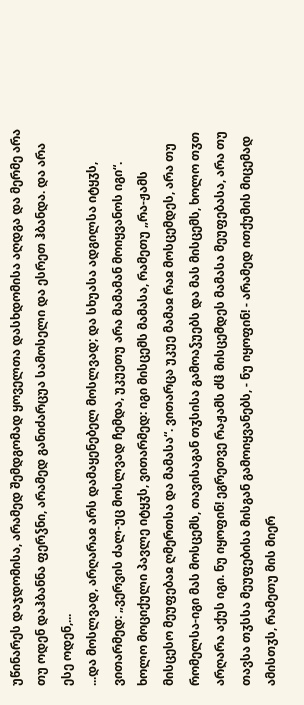უწინარეს დაჯდომისა, არამედ შემდგომად ყოველთა დასხდომისა აღდგა და მერმე არა თუ ოდენ დაჰბანნა ფერჴნი, არამედ განიძარცუა სამოსელი და ესრეთ ჰბანდა. და არა ესე ოდენ,...
...და მოსლვად, არღარაჲ არს დამაყენებელ მოსლვად; და სხუასა ადგილსა იტყჳს, ვითარმედ: „ვერვის ძალ-უც მოსლვად ჩემდა, უკუეთუ არა მამამან მოიყვანოს იგი“. ხოლო მოციქული პავლე იტყჳს, ვითარმედ: იგი მისცემს მამასა, რამეთუ „რა-ჟამს მისცესო მეუფებაჲ ღმერთსა და მამასა“. ვითარცა უკუე მამაჲ რაჲ მოსცემდეს, არა თუ რომელსა-იგი მას მოსცემს, თავისაგან თჳსისა გამოაჴუებს და მას მისცემს, ხოლო თჳთ არღარა აქუს იგი. ნუ იყოფინ! ეგრეთვე რაჟამს ძჱ მისცემდეს მამასა მეუფებასა, არა თუ თავსა თჳსსა მეუფებისა მისგან გამოიყვანებს, - ნუ იყოფინ! - არამედ ითქუმის მიცემად ამისთჳს, რამეთუ მის მიერ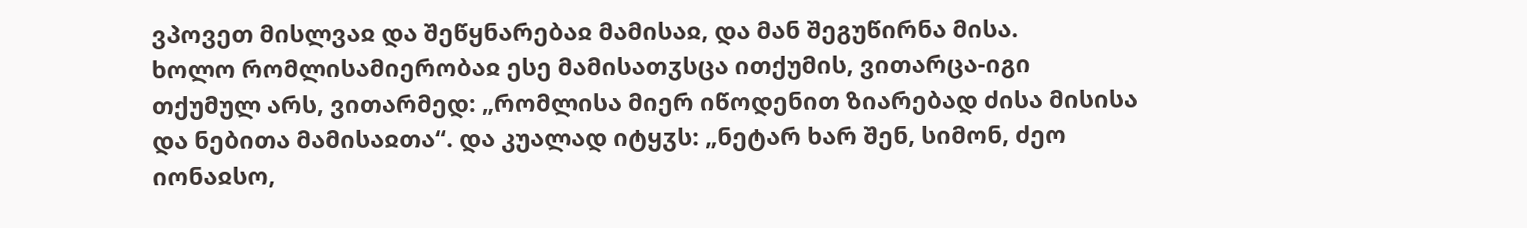ვპოვეთ მისლვაჲ და შეწყნარებაჲ მამისაჲ, და მან შეგუწირნა მისა.
ხოლო რომლისამიერობაჲ ესე მამისათჳსცა ითქუმის, ვითარცა-იგი თქუმულ არს, ვითარმედ: „რომლისა მიერ იწოდენით ზიარებად ძისა მისისა და ნებითა მამისაჲთა“. და კუალად იტყჳს: „ნეტარ ხარ შენ, სიმონ, ძეო იონაჲსო,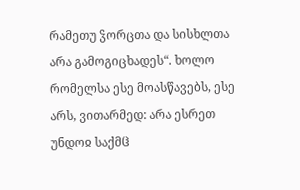რამეთუ ჴორცთა და სისხლთა არა გამოგიცხადეს“. ხოლო რომელსა ესე მოასწავებს, ესე არს, ვითარმედ: არა ესრეთ უნდოჲ საქმჱ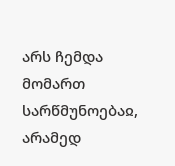არს ჩემდა მომართ სარწმუნოებაჲ, არამედ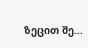ზეცით შე...